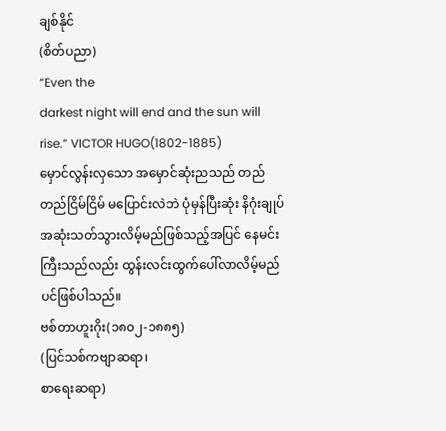ချစ်နိုင်
(စိတ်ပညာ)
“Even the
darkest night will end and the sun will rise.” VICTOR HUGO(1802-1885)
မှောင်လွန်းလှသော အမှောင်ဆုံးညသည် တည်တည်ငြိမ်ငြိမ် မပြောင်းလဲဘဲ ပုံမှန်ပြီးဆုံး နိဂုံးချုပ်အဆုံးသတ်သွားလိမ့်မည်ဖြစ်သည့်အပြင် နေမင်းကြီးသည်လည်း ထွန်းလင်းထွက်ပေါ်လာလိမ့်မည်ပင်ဖြစ်ပါသည်။
ဗစ်တာဟူးဂိုး(၁၈၀၂-၁၈၈၅)
(ပြင်သစ်ကဗျာဆရာ၊
စာရေးဆရာ)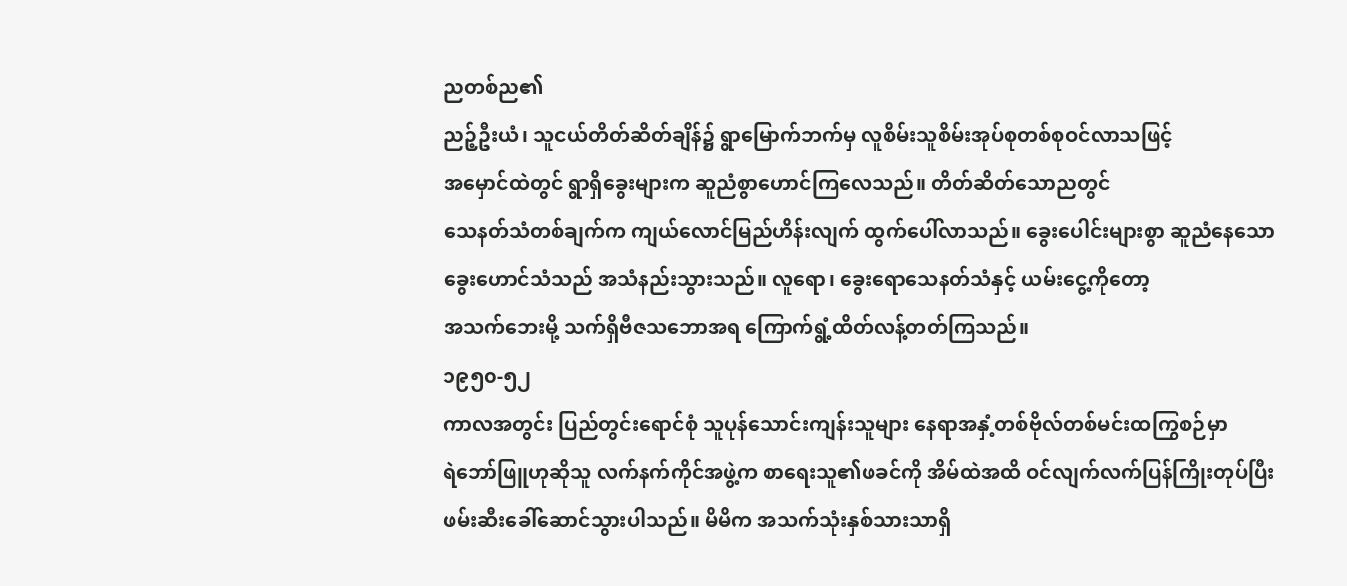ညတစ်ည၏
ညဉ့်ဦးယံ၊ သူငယ်တိတ်ဆိတ်ချိန်၌ ရွာမြောက်ဘက်မှ လူစိမ်းသူစိမ်းအုပ်စုတစ်စုဝင်လာသဖြင့်
အမှောင်ထဲတွင် ရွာရှိခွေးများက ဆူညံစွာဟောင်ကြလေသည်။ တိတ်ဆိတ်သောညတွင်
သေနတ်သံတစ်ချက်က ကျယ်လောင်မြည်ဟိန်းလျက် ထွက်ပေါ်လာသည်။ ခွေးပေါင်းများစွာ ဆူညံနေသော
ခွေးဟောင်သံသည် အသံနည်းသွားသည်။ လူရော၊ ခွေးရောသေနတ်သံနှင့် ယမ်းငွေ့ကိုတော့
အသက်ဘေးမို့ သက်ရှိဗီဇသဘောအရ ကြောက်ရွံ့ထိတ်လန့်တတ်ကြသည်။
၁၉၅၀-၅၂
ကာလအတွင်း ပြည်တွင်းရောင်စုံ သူပုန်သောင်းကျန်းသူများ နေရာအနှံ့တစ်ဗိုလ်တစ်မင်းထကြွစဉ်မှာ
ရဲဘော်ဖြူဟုဆိုသူ လက်နက်ကိုင်အဖွဲ့က စာရေးသူ၏ဖခင်ကို အိမ်ထဲအထိ ဝင်လျက်လက်ပြန်ကြိုးတုပ်ပြီး
ဖမ်းဆီးခေါ်ဆောင်သွားပါသည်။ မိမိက အသက်သုံးနှစ်သားသာရှိ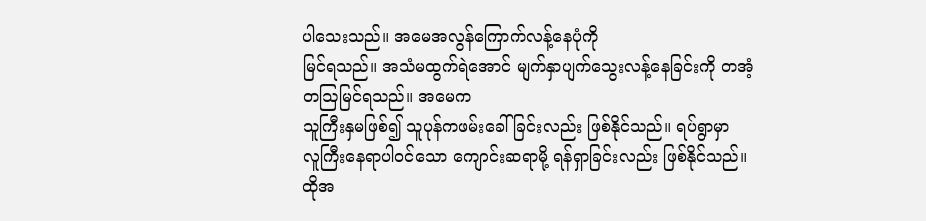ပါသေးသည်။ အမေအလွန်ကြောက်လန့်နေပုံကို
မြင်ရသည်။ အသံမထွက်ရဲအောင် မျက်နှာပျက်သွေးလန့်နေခြင်းကို တအံ့တဩမြင်ရသည်။ အမေက
သူကြီးနှမဖြစ်၍ သူပုန်ကဖမ်းခေါ်ခြင်းလည်း ဖြစ်နိုင်သည်။ ရပ်ရွာမှာ
လူကြီးနေရာပါဝင်သော ကျောင်းဆရာမို့ ရန်ရှာခြင်းလည်း ဖြစ်နိုင်သည်။ ထိုအ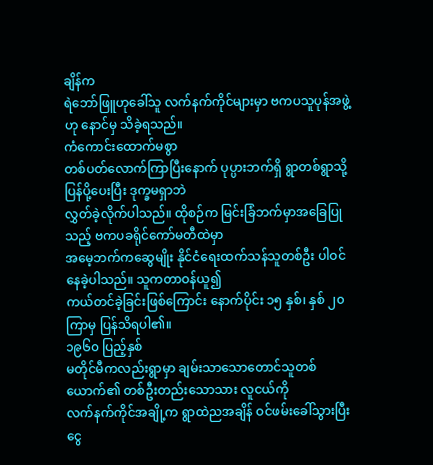ချိန်က
ရဲဘော်ဖြူဟုခေါ်သူ လက်နက်ကိုင်များမှာ ဗကပသူပုန်အဖွဲ့ဟု နောင်မှ သိခဲ့ရသည်။
ကံကောင်းထောက်မစွာ
တစ်ပတ်လောက်ကြာပြီးနောက် ပုပ္ပားဘက်ရှိ ရွာတစ်ရွာသို့ ပြန်ပို့ပေးပြီး ဒုက္ခမရှာဘဲ
လွှတ်ခဲ့လိုက်ပါသည်။ ထိုစဉ်က မြင်းခြံဘက်မှာအခြေပြုသည့် ဗကပခရိုင်ကော်မတီထဲမှာ
အမေ့ဘက်ကဆွေမျိုး နိုင်ငံရေးထက်သန်သူတစ်ဦး ပါဝင်နေခဲ့ပါသည်။ သူကတာဝန်ယူ၍
ကယ်တင်ခဲ့ခြင်းဖြစ်ကြောင်း နောက်ပိုင်း ၁၅ နှစ်၊ နှစ် ၂၀ ကြာမှ ပြန်သိရပါ၏။
၁၉၆၀ ပြည့်နှစ်
မတိုင်မီကလည်းရွာမှာ ချမ်းသာသောတောင်သူတစ်ယောက်၏ တစ်ဦးတည်းသောသား လူငယ်ကို
လက်နက်ကိုင်အချို့က ရွာထဲညအချိန် ဝင်ဖမ်းခေါ်သွားပြီး ငွေ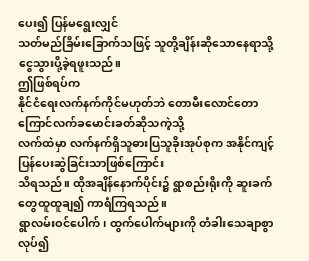ပေး၍ ပြန်မရွေးလျှင်
သတ်မည်ခြိမ်းခြောက်သဖြင့် သူတို့ချိန်းဆိုသောနေရာသို့ ငွေသွားပို့ခဲ့ရဖူးသည်။
ဤဖြစ်ရပ်က
နိုင်ငံရေးလက်နက်ကိုင်မဟုတ်ဘဲ တောမီးလောင်တောကြောင်လက်ခမောင်းခတ်ဆိုသကဲ့သို့
လက်ထဲမှာ လက်နက်ရှိသူဓားပြသူခိုးအုပ်စုက အနိုင်ကျင့်ပြန်ပေးဆွဲခြင်းသာဖြစ်ကြောင်း
သိရသည်။ ထိုအချိန်နောက်ပိုင်း၌ ရွာစည်းရိုးကို ဆူးခက်တွေထူထူချ၍ ကာရံကြရသည်။
ရွာလမ်းဝင်ပေါက်၊ ထွက်ပေါက်များကို တံခါးသေချာစွာလုပ်၍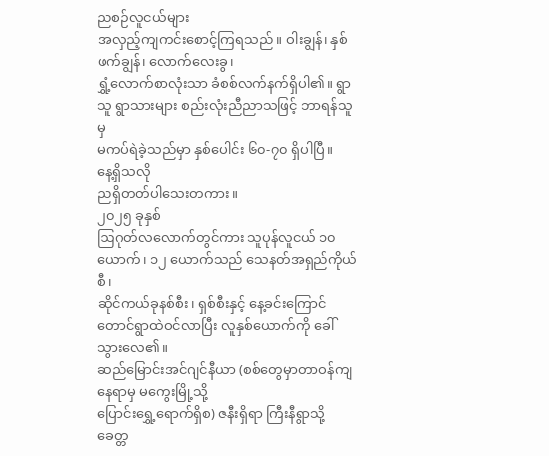ညစဉ်လူငယ်များ
အလှည့်ကျကင်းစောင့်ကြရသည်။ ဝါးချွန်၊ နှစ်ဖက်ချွန်၊ လောက်လေးခွ၊
ရွှံ့လောက်စာလုံးသာ ခံစစ်လက်နက်ရှိပါ၏။ ရွာသူ ရွာသားများ စည်းလုံးညီညာသဖြင့် ဘာရန်သူမှ
မကပ်ရဲခဲ့သည်မှာ နှစ်ပေါင်း ၆၀-၇၀ ရှိပါပြီ။
နေ့ရှိသလို
ညရှိတတ်ပါသေးတကား။
၂၀၂၅ ခုနှစ်
ဩဂုတ်လလောက်တွင်ကား သူပုန်လူငယ် ၁၀ ယောက်၊ ၁၂ ယောက်သည် သေနတ်အရှည်ကိုယ်စီ၊
ဆိုင်ကယ်ခုနစ်စီး၊ ရှစ်စီးနှင့် နေ့ခင်းကြောင်တောင်ရွာထဲဝင်လာပြီး လူနှစ်ယောက်ကို ခေါ်သွားလေ၏။
ဆည်မြောင်းအင်ဂျင်နီယာ (စစ်တွေမှာတာဝန်ကျနေရာမှ မကွေးမြို့သို့
ပြောင်းရွှေ့ရောက်ရှိစ) ဇနီးရှိရာ ကြီးနီရွာသို့ ခေတ္တ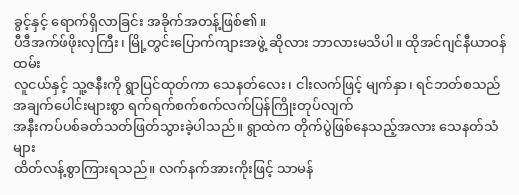ခွင့်နှင့် ရောက်ရှိလာခြင်း အခိုက်အတန့်ဖြစ်၏။
ပီဒီအက်ဖ်ဖိုးလှကြီး၊ မြို့တွင်းပြောက်ကျားအဖွဲ့ ဆိုလား ဘာလားမသိပါ။ ထိုအင်ဂျင်နီယာဝန်ထမ်း
လူငယ်နှင့် သူ့ဇနီးကို ရွာပြင်ထုတ်ကာ သေနတ်လေး၊ ငါးလက်ဖြင့် မျက်နှာ၊ ရင်ဘတ်စသည်
အချက်ပေါင်းများစွာ ရက်ရက်စက်စက်လက်ပြန်ကြိုးတုပ်လျက်
အနီးကပ်ပစ်ခတ်သတ်ဖြတ်သွားခဲ့ပါသည်။ ရွာထဲက တိုက်ပွဲဖြစ်နေသည့်အလား သေနတ်သံများ
ထိတ်လန့်စွာကြားရသည်။ လက်နက်အားကိုးဖြင့် သာမန်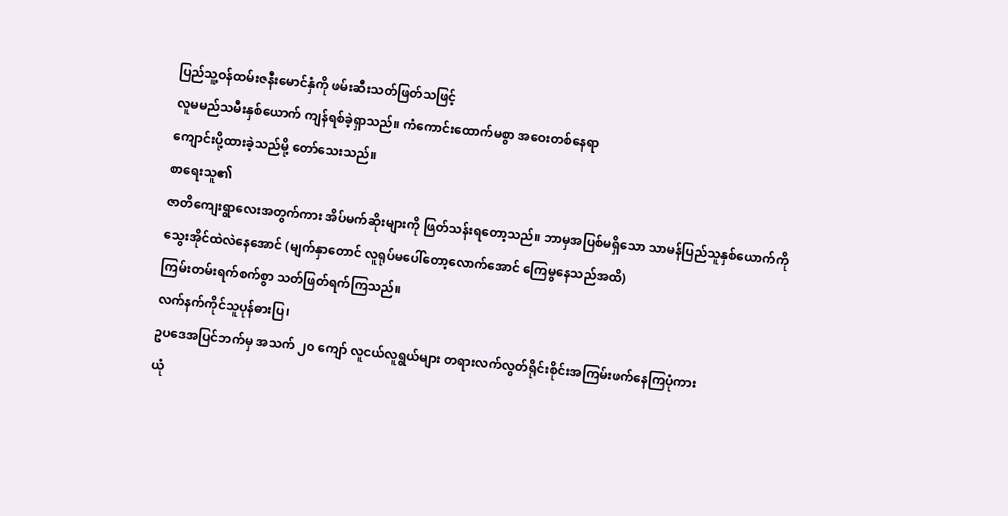ပြည်သူ့ဝန်ထမ်းဇနီးမောင်နှံကို ဖမ်းဆီးသတ်ဖြတ်သဖြင့်
လူမမည်သမီးနှစ်ယောက် ကျန်ရစ်ခဲ့ရှာသည်။ ကံကောင်းထောက်မစွာ အဝေးတစ်နေရာ
ကျောင်းပို့ထားခဲ့သည်မို့ တော်သေးသည်။
စာရေးသူ၏
ဇာတိကျေးရွာလေးအတွက်ကား အိပ်မက်ဆိုးများကို ဖြတ်သန်းရတော့သည်။ ဘာမှအပြစ်မရှိသော သာမန်ပြည်သူနှစ်ယောက်ကို
သွေးအိုင်ထဲလဲနေအောင် (မျက်နှာတောင် လူရုပ်မပေါ်တော့လောက်အောင် ကြေမွနေသည်အထိ)
ကြမ်းတမ်းရက်စက်စွာ သတ်ဖြတ်ရက်ကြသည်။
လက်နက်ကိုင်သူပုန်ဓားပြ၊
ဥပဒေအပြင်ဘက်မှ အသက် ၂၀ ကျော် လူငယ်လူရွယ်များ တရားလက်လွတ်ရိုင်းစိုင်းအကြမ်းဖက်နေကြပုံကား
ယုံ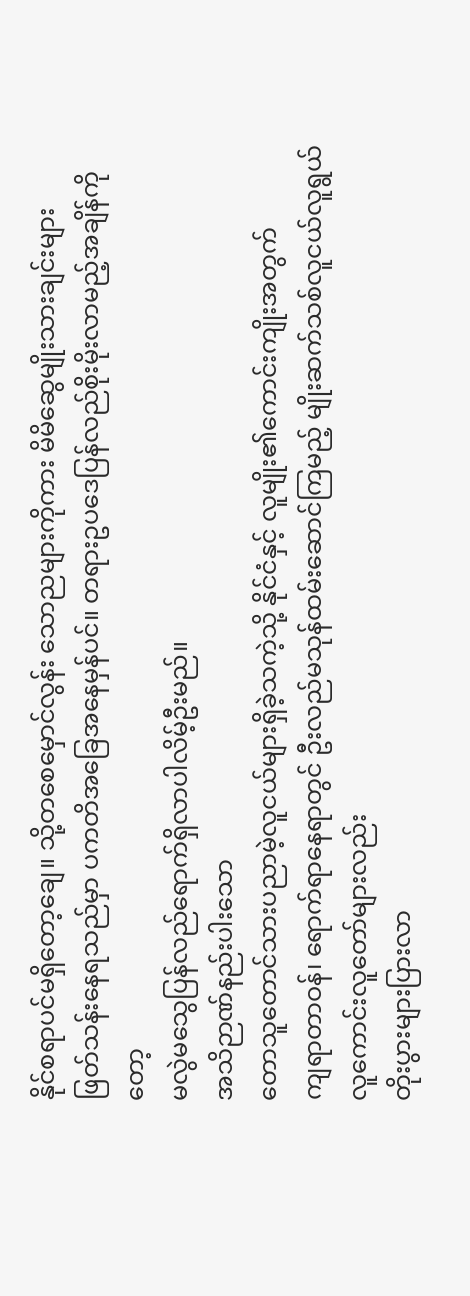နိုင်စရာပင်မရှိတော့ချေ။ သို့တစေမှောင်လွန်း သောညများကိုကား မိမိဆွေမျိုးသားချင်းများ
ဖြတ်သန်းနေရသည်မှာ ပကတိအခြေအနေမှန်ပင်။ တရားဥပဒေပြန်လည်စိုးမိုးလာမည့်အချိန်ကိုတော့
မလွဲမသွေပြန်လည်ရောက်ရှိလာပါလိမ့်ဦးမည်။
အသိဉာဏ်နည်းပါးသော
တောသူတောင်သားပညာမဲ့လူငယ်များရှိခဲ့သကဲ့သို့ နိုင်ငံနှင့် လူမျိုး၏ကောင်းကျိုးအတွက်
ကျရာတာဝန်၊ ရောက်ရာနေရာတွင် ဦးလည်မသုန်ထမ်းဆောင်ကြမည့် မျိုးဆက်သစ်လူငယ်လူရွယ် လူကောင်းလူတော်များလည်း
တိုးပွားများပြားလာ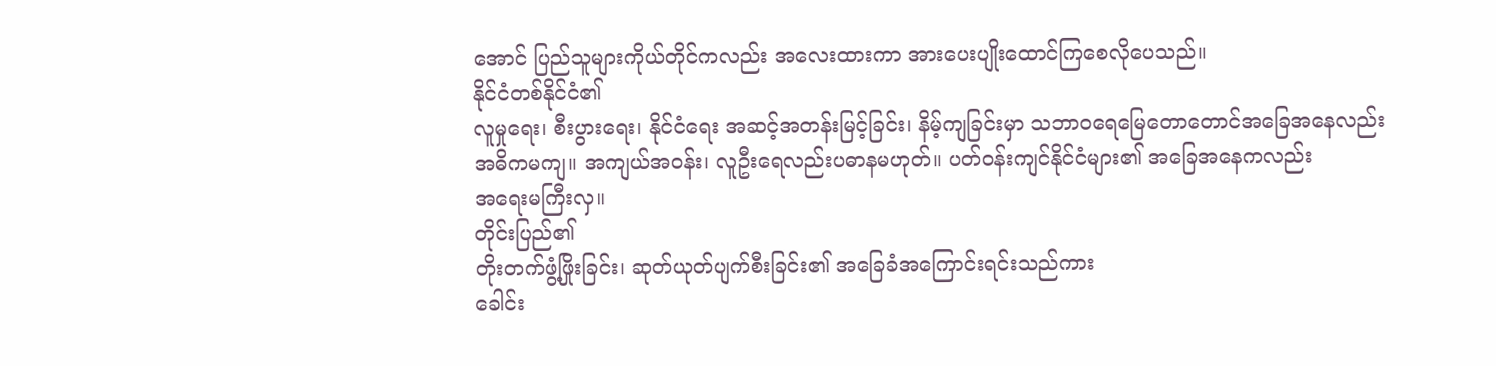အောင် ပြည်သူများကိုယ်တိုင်ကလည်း အလေးထားကာ အားပေးပျိုးထောင်ကြစေလိုပေသည်။
နိုင်ငံတစ်နိုင်ငံ၏
လူမှုရေး၊ စီးပွားရေး၊ နိုင်ငံရေး အဆင့်အတန်းမြင့်ခြင်း၊ နိမ့်ကျခြင်းမှာ သဘာဝရေမြေတောတောင်အခြေအနေလည်း
အဓိကမကျ။ အကျယ်အဝန်း၊ လူဦးရေလည်းပဓာနမဟုတ်။ ပတ်ဝန်းကျင်နိုင်ငံများ၏ အခြေအနေကလည်း
အရေးမကြီးလှ။
တိုင်းပြည်၏
တိုးတက်ဖွံ့ဖြိုးခြင်း၊ ဆုတ်ယုတ်ပျက်စီးခြင်း၏ အခြေခံအကြောင်းရင်းသည်ကား
ခေါင်း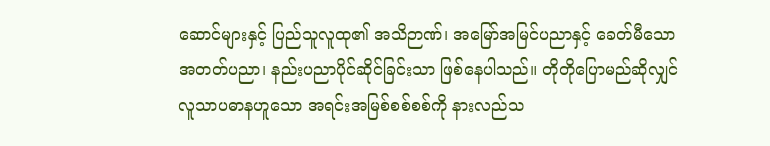ဆောင်များနှင့် ပြည်သူလူထု၏ အသိဉာဏ်၊ အမြော်အမြင်ပညာနှင့် ခေတ်မီသော
အတတ်ပညာ၊ နည်းပညာပိုင်ဆိုင်ခြင်းသာ ဖြစ်နေပါသည်။ တိုတိုပြောမည်ဆိုလျှင်
လူသာပဓာနဟူသော အရင်းအမြစ်စစ်စစ်ကို နားလည်သ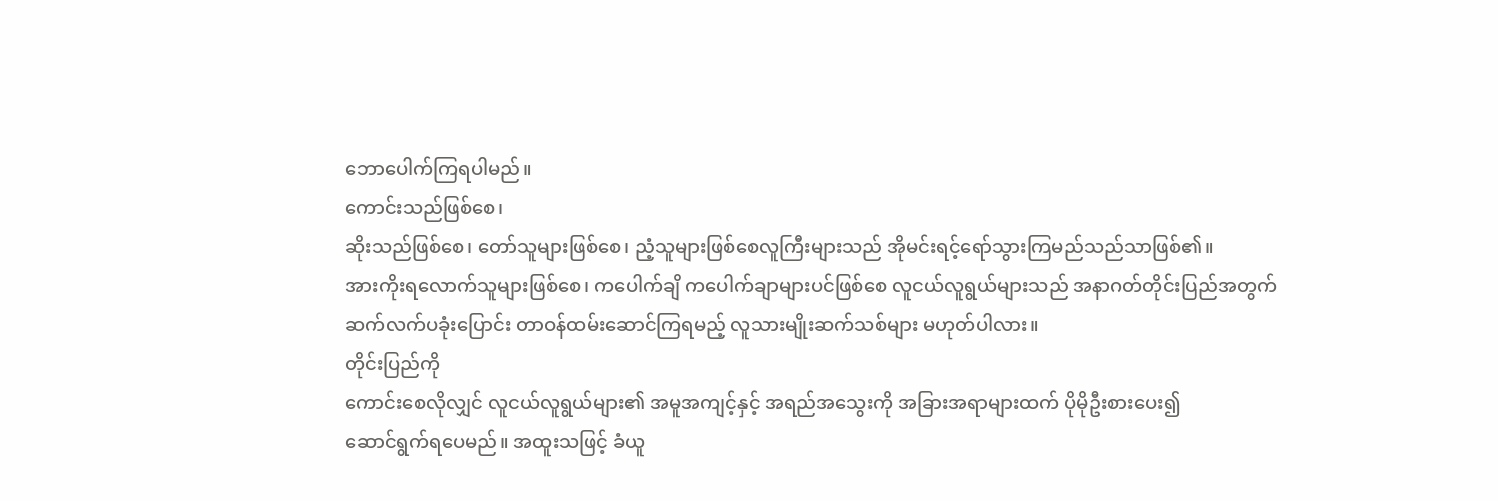ဘောပေါက်ကြရပါမည်။
ကောင်းသည်ဖြစ်စေ၊
ဆိုးသည်ဖြစ်စေ၊ တော်သူများဖြစ်စေ၊ ညံ့သူများဖြစ်စေလူကြီးများသည် အိုမင်းရင့်ရော်သွားကြမည်သည်သာဖြစ်၏။
အားကိုးရလောက်သူများဖြစ်စေ၊ ကပေါက်ချိ ကပေါက်ချာများပင်ဖြစ်စေ လူငယ်လူရွယ်များသည် အနာဂတ်တိုင်းပြည်အတွက်
ဆက်လက်ပခုံးပြောင်း တာဝန်ထမ်းဆောင်ကြရမည့် လူသားမျိုးဆက်သစ်များ မဟုတ်ပါလား။
တိုင်းပြည်ကို
ကောင်းစေလိုလျှင် လူငယ်လူရွယ်များ၏ အမူအကျင့်နှင့် အရည်အသွေးကို အခြားအရာများထက် ပိုမိုဦးစားပေး၍
ဆောင်ရွက်ရပေမည်။ အထူးသဖြင့် ခံယူ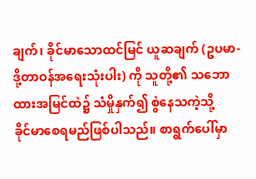ချက်၊ ခိုင်မာသောထင်မြင် ယူဆချက် (ဥပမာ-
ဒို့တာဝန်အရေးသုံးပါး) ကို သူတို့၏ သဘောထားအမြင်ထဲ၌ သံမှိုနှက်၍ စွဲနေသကဲ့သို့
ခိုင်မာစေရမည်ဖြစ်ပါသည်။ စာရွက်ပေါ်မှာ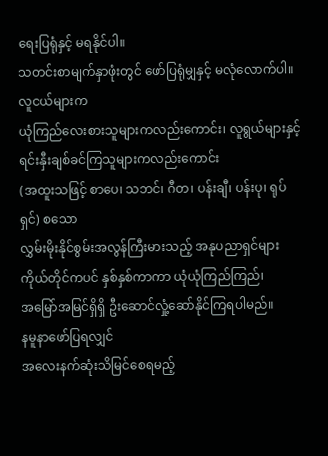ရေးပြရုံနှင့် မရနိုင်ပါ။
သတင်းစာမျက်နှာဖုံးတွင် ဖော်ပြရုံမျှနှင့် မလုံလောက်ပါ။
လူငယ်များက
ယုံကြည်လေးစားသူများကလည်းကောင်း၊ လူရွယ်များနှင့် ရင်းနှီးချစ်ခင်ကြသူများကလည်းကောင်း
(အထူးသဖြင့် စာပေ၊ သဘင်၊ ဂီတ၊ ပန်းချီ၊ ပန်းပု၊ ရုပ်ရှင်) စသော
လွှမ်းမိုးနိုင်စွမ်းအလွန်ကြီးမားသည့် အနုပညာရှင်များကိုယ်တိုင်ကပင် နှစ်နှစ်ကာကာ ယုံယုံကြည်ကြည်၊
အမြော်အမြင်ရှိရှိ ဦးဆောင်လှုံ့ဆော်နိုင်ကြရပါမည်။
နမူနာဖော်ပြရလျှင်
အလေးနက်ဆုံးသိမြင်စေရမည့်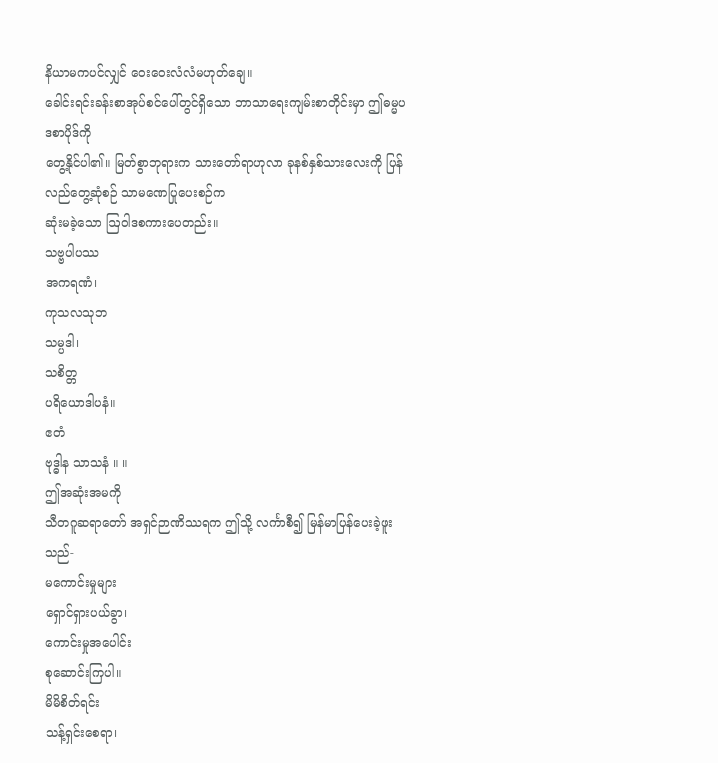နိယာမကပင်လျှင် ဝေးဝေးလံလံမဟုတ်ချေ။
ခေါင်းရင်းခန်းစာအုပ်စင်ပေါ်တွင်ရှိသော ဘာသာရေးကျမ်းစာတိုင်းမှာ ဤဓမ္မပဒစာပိုဒ်ကို
တွေ့နိုင်ပါ၏။ မြတ်စွာဘုရားက သားတော်ရာဟုလာ ခုနစ်နှစ်သားလေးကို ပြန်လည်တွေ့ဆုံစဉ် သာမဏေပြုပေးစဉ်က
ဆုံးမခဲ့သော ဩဝါဒစကားပေတည်း။
သဗ္ဗပါပဿ
အကရဏံ၊
ကုသလသုဘ
သမ္ပဒါ၊
သစိတ္တ
ပရိယောဒါပနံ။
ဧတံ
ဗုဒ္ဓါန သာသနံ ။ ။
ဤအဆုံးအမကို
သီတဂူဆရာတော် အရှင်ဉာဏိဿရက ဤသို့ လင်္ကာစီ၍ မြန်မာပြန်ပေးခဲ့ဖူးသည်-
မကောင်းမှုများ
ရှောင်ရှားပယ်ခွာ၊
ကောင်းမှုအပေါင်း
စုဆောင်းကြပါ။
မိမိစိတ်ရင်း
သန့်ရှင်းစေရာ၊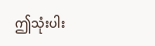ဤသုံးပါး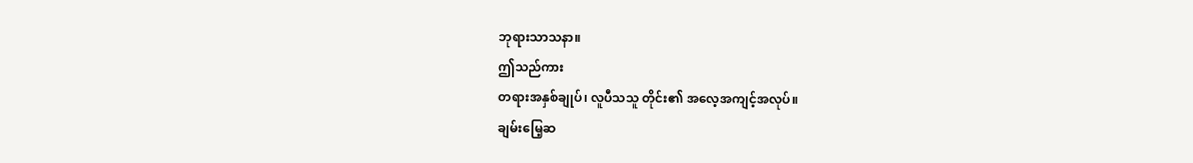ဘုရားသာသနာ။
ဤသည်ကား
တရားအနှစ်ချုပ်၊ လူပီသသူ တိုင်း၏ အလေ့အကျင့်အလုပ်။
ချမ်းမြေ့ဆ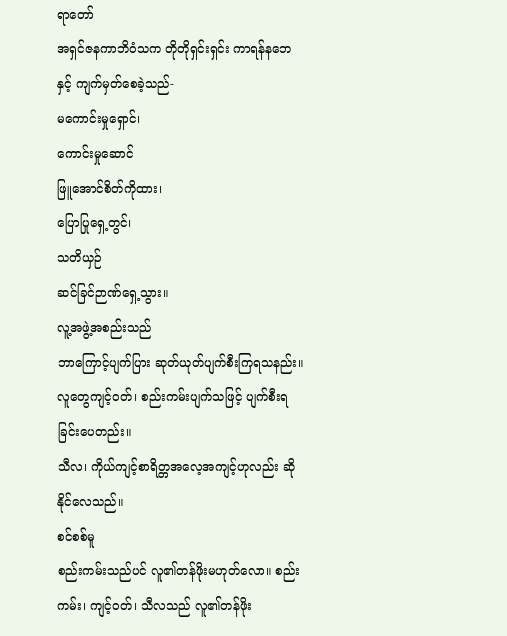ရာတော်
အရှင်ဇနကာဘိဝံသက တိုတိုရှင်းရှင်း ကာရန်နဘေနှင့် ကျက်မှတ်စေခဲ့သည်-
မကောင်းမှုရှောင်၊
ကောင်းမှုဆောင်
ဖြူအောင်စိတ်ကိုထား၊
ပြောပြုရှေ့တွင်၊
သတိယှဉ်
ဆင်ခြင်ဉာဏ်ရှေ့သွား။
လူ့အဖွဲ့အစည်းသည်
ဘာကြောင့်ပျက်ပြား ဆုတ်ယုတ်ပျက်စီးကြရသနည်း။ လူတွေကျင့်ဝတ်၊ စည်းကမ်းပျက်သဖြင့် ပျက်စီးရခြင်းပေတည်း။
သီလ၊ ကိုယ်ကျင့်စာရိတ္တအလေ့အကျင့်ဟုလည်း ဆိုနိုင်လေသည်။
စင်စစ်မူ
စည်းကမ်းသည်ပင် လူ၏တန်ဖိုးမဟုတ်လော။ စည်းကမ်း၊ ကျင့်ဝတ်၊ သီလသည် လူ၏တန်ဖိုး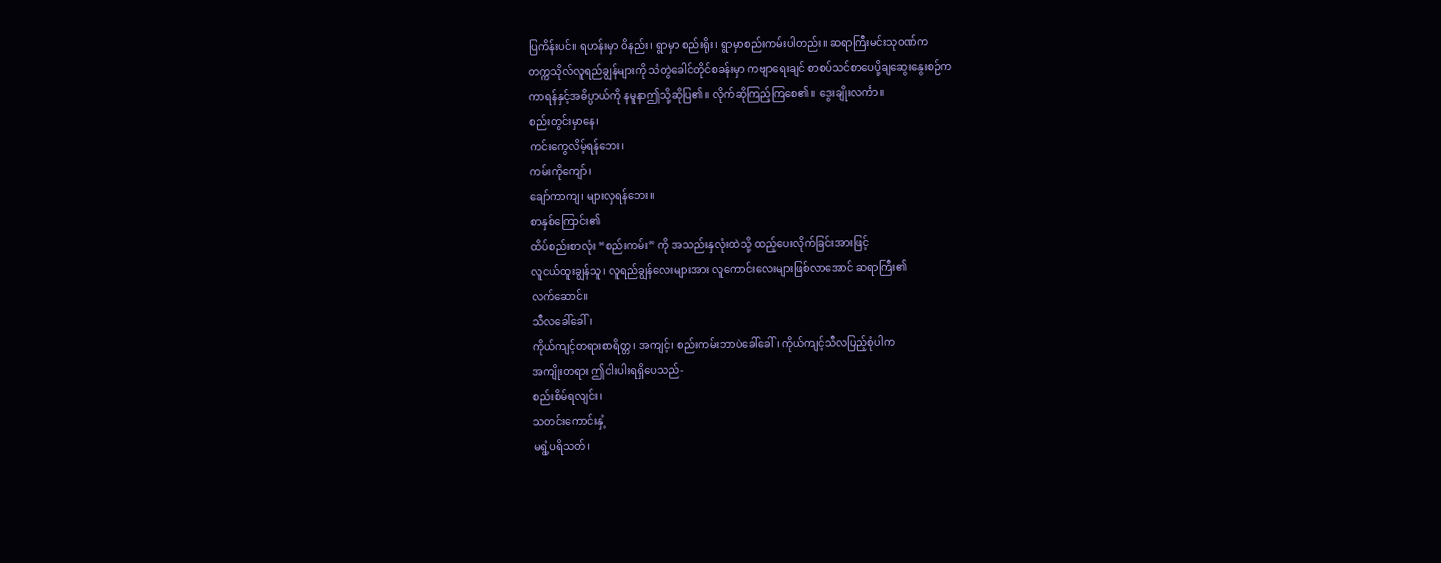ပြကိန်းပင်။ ရဟန်းမှာ ဝိနည်း၊ ရွာမှာ စည်းရိုး၊ ရွာမှာစည်းကမ်းပါတည်း။ ဆရာကြီးမင်းသုဝဏ်က
တက္ကသိုလ်လူရည်ချွန်များကို သံတွဲခေါင်တိုင်စခန်းမှာ ကဗျာရေးချင် စာစပ်သင်စာပေပို့ချဆွေးနွေးစဉ်က
ကာရန်နှင့်အဓိပ္ပာယ်ကို နမူနာဤသို့ဆိုပြ၏။ လိုက်ဆိုကြည့်ကြစေ၏။ ဒွေးချိုးလင်္ကာ။
စည်းတွင်းမှာနေ၊
ကင်းကွေလိမ့်ရန်ဘေး၊
ကမ်းကိုကျော်၊
ချော်ကာကျ၊ များလှရန်ဘေး။
စာနှစ်ကြောင်း၏
ထိပ်စည်းစာလုံး “စည်းကမ်း” ကို အသည်းနှလုံးထဲသို့ ထည့်ပေးလိုက်ခြင်းအားဖြင့်
လူငယ်ထူးချွန်သူ၊ လူရည်ချွန်လေးများအား လူကောင်းလေးများဖြစ်လာအောင် ဆရာကြီး၏
လက်ဆောင်။
သီလခေါ်ခေါ်၊
ကိုယ်ကျင့်တရားစာရိတ္တ၊ အကျင့်၊ စည်းကမ်းဘာပဲခေါ်ခေါ်၊ ကိုယ်ကျင့်သီလပြည့်စုံပါက
အကျိုးတရား ဤငါးပါးရရှိပေသည်-
စည်းစိမ်ရလျင်း၊
သတင်းကောင်းနှံ့
မရွံ့ပရိသတ်၊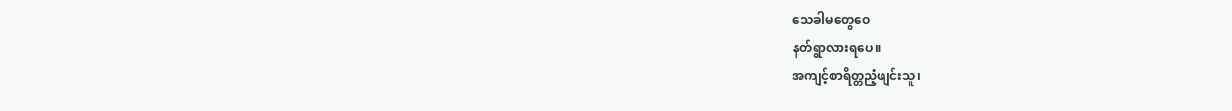သေခါမတွေဝေ
နတ်ရွာလားရပေ။
အကျင့်စာရိတ္တညံ့ဖျင်းသူ၊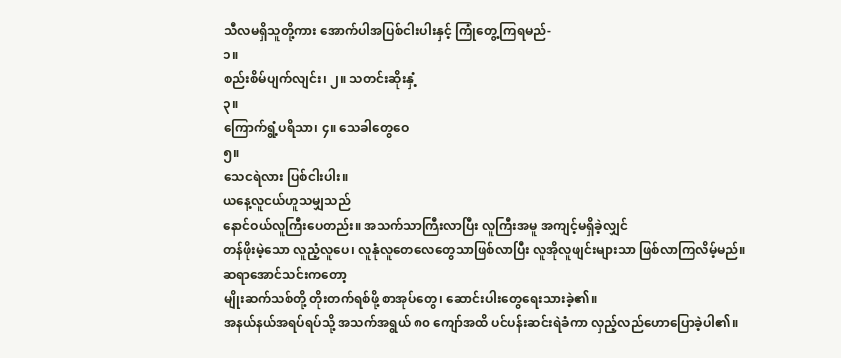သီလမရှိသူတို့ကား အောက်ပါအပြစ်ငါးပါးနှင့် ကြုံတွေ့ကြရမည်-
၁။
စည်းစိမ်ပျက်လျင်း၊ ၂။ သတင်းဆိုးနှံ့
၃။
ကြောက်ရွံ့ပရိသာ၊ ၄။ သေခါတွေဝေ
၅။
သေငရဲလား ပြစ်ငါးပါး။
ယနေ့လူငယ်ဟူသမျှသည်
နောင်ဝယ်လူကြီးပေတည်း။ အသက်သာကြီးလာပြီး လူကြီးအမူ အကျင့်မရှိခဲ့လျှင်
တန်ဖိုးမဲ့သော လူညံ့လူပေ၊ လူနုံလူတေလေတွေသာဖြစ်လာပြီး လူအိုလူဖျင်းများသာ ဖြစ်လာကြလိမ့်မည်။
ဆရာအောင်သင်းကတော့
မျိုးဆက်သစ်တို့ တိုးတက်ရစ်ဖို့ စာအုပ်တွေ၊ ဆောင်းပါးတွေရေးသားခဲ့၏။
အနယ်နယ်အရပ်ရပ်သို့ အသက်အရွယ် ၈၀ ကျော်အထိ ပင်ပန်းဆင်းရဲခံကာ လှည့်လည်ဟောပြောခဲ့ပါ၏။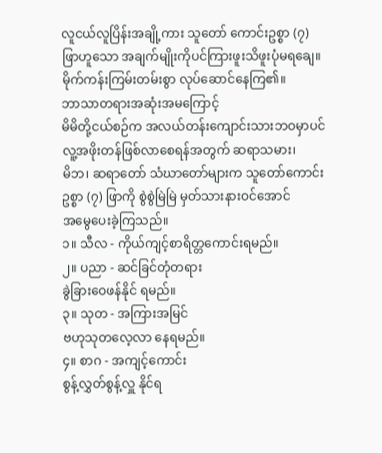လူငယ်လူပြိန်းအချို့ကား သူတော် ကောင်းဥစ္စာ (၇) ဖြာဟူသော အချက်မျိုးကိုပင်ကြားဖူးသိဖူးပုံမရချေ။
မိုက်ကန်းကြမ်းတမ်းစွာ လုပ်ဆောင်နေကြ၏။
ဘာသာတရားအဆုံးအမကြောင့်
မိမိတို့ငယ်စဉ်က အလယ်တန်းကျောင်းသားဘဝမှာပင် လူ့အဖိုးတန်ဖြစ်လာစေရန်အတွက် ဆရာသမား၊
မိဘ၊ ဆရာတော် သံဃာတော်များက သူတော်ကောင်းဥစ္စာ (၇) ဖြာကို စွဲစွဲမြဲမြဲ မှတ်သားနားဝင်အောင်
အမွေပေးခဲ့ကြသည်။
၁။ သီလ - ကိုယ်ကျင့်စာရိတ္တကောင်းရမည်။
၂။ ပညာ - ဆင်ခြင်တုံတရား
ခွဲခြားဝေဖန်နိုင် ရမည်။
၃။ သုတ - အကြားအမြင်
ဗဟုသုတလေ့လာ နေရမည်။
၄။ စာဂ - အကျင့်ကောင်း
စွန့်လွှတ်စွန့်လှူ နိုင်ရ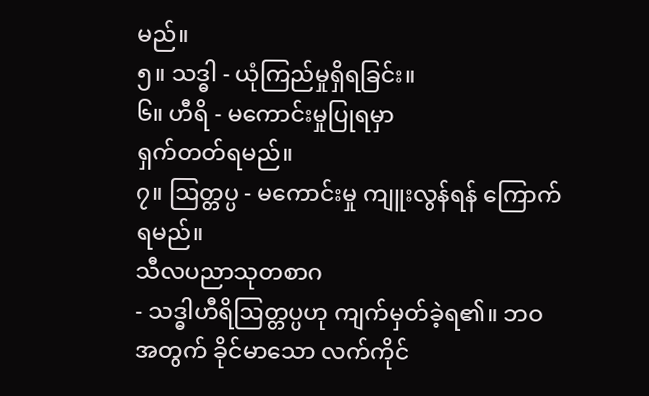မည်။
၅။ သဒ္ဓါ - ယုံကြည်မှုရှိရခြင်း။
၆။ ဟီရိ - မကောင်းမှုပြုရမှာ
ရှက်တတ်ရမည်။
၇။ ဩတ္တပ္ပ - မကောင်းမှု ကျူးလွန်ရန် ကြောက် ရမည်။
သီလပညာသုတစာဂ
- သဒ္ဓါဟီရိဩတ္တပ္ပဟု ကျက်မှတ်ခဲ့ရ၏။ ဘဝအတွက် ခိုင်မာသော လက်ကိုင်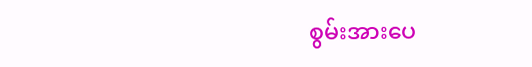စွမ်းအားပေ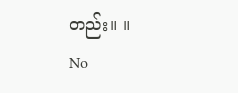တည်း။ ။
No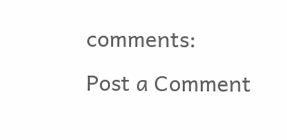comments:
Post a Comment